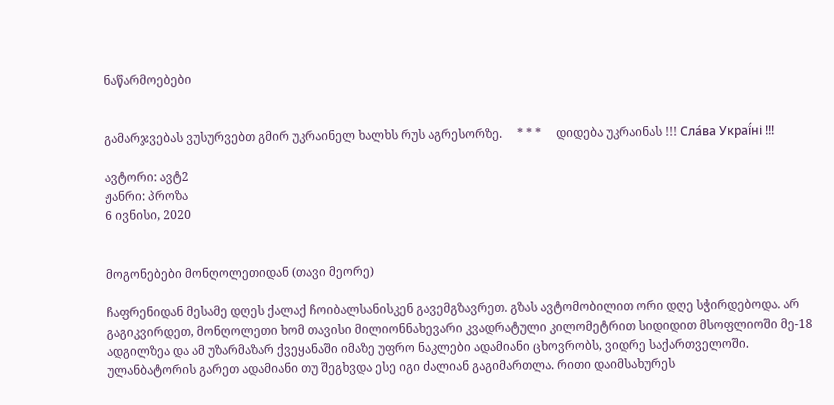ნაწარმოებები


გამარჯვებას ვუსურვებთ გმირ უკრაინელ ხალხს რუს აგრესორზე.     * * *     დიდება უკრაინას !!! Сла́ва Украї́ні !!!

ავტორი: ავტ2
ჟანრი: პროზა
6 ივნისი, 2020


მოგონებები მონღოლეთიდან (თავი მეორე)

ჩაფრენიდან მესამე დღეს ქალაქ ჩოიბალსანისკენ გავემგზავრეთ. გზას ავტომობილით ორი დღე სჭირდებოდა. არ გაგიკვირდეთ, მონღოლეთი ხომ თავისი მილიონნახევარი კვადრატული კილომეტრით სიდიდით მსოფლიოში მე-18 ადგილზეა და ამ უზარმაზარ ქვეყანაში იმაზე უფრო ნაკლები ადამიანი ცხოვრობს, ვიდრე საქართველოში. ულანბატორის გარეთ ადამიანი თუ შეგხვდა ესე იგი ძალიან გაგიმართლა. რითი დაიმსახურეს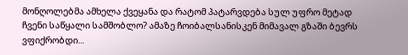მონღოლებმა ამხელა ქვეყანა და რატომ პატარვდება სულ უფრო მეტად ჩვენი საწყალი სამშობლო? ამაზე ჩოიბალსანისკენ მიმავალ გზაში ბევრს ვფიქრობდი...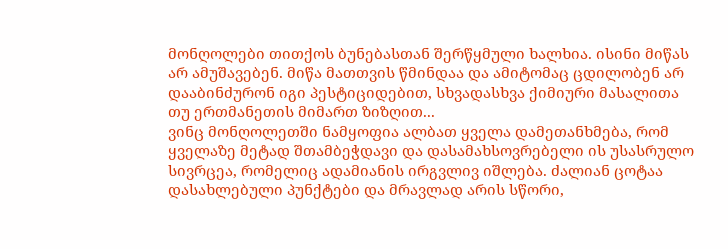მონღოლები თითქოს ბუნებასთან შერწყმული ხალხია. ისინი მიწას არ ამუშავებენ. მიწა მათთვის წმინდაა და ამიტომაც ცდილობენ არ დააბინძურონ იგი პესტიციდებით, სხვადასხვა ქიმიური მასალითა თუ ერთმანეთის მიმართ ზიზღით...
ვინც მონღოლეთში ნამყოფია ალბათ ყველა დამეთანხმება, რომ ყველაზე მეტად შთამბეჭდავი და დასამახსოვრებელი ის უსასრულო სივრცეა, რომელიც ადამიანის ირგვლივ იშლება. ძალიან ცოტაა დასახლებული პუნქტები და მრავლად არის სწორი,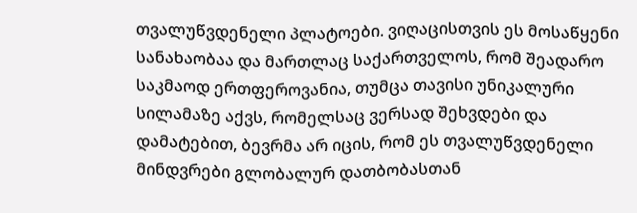თვალუწვდენელი პლატოები. ვიღაცისთვის ეს მოსაწყენი სანახაობაა და მართლაც საქართველოს, რომ შეადარო საკმაოდ ერთფეროვანია, თუმცა თავისი უნიკალური სილამაზე აქვს, რომელსაც ვერსად შეხვდები და დამატებით, ბევრმა არ იცის, რომ ეს თვალუწვდენელი მინდვრები გლობალურ დათბობასთან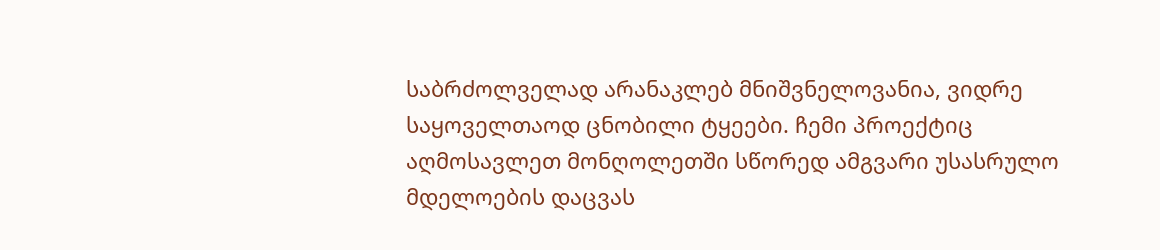საბრძოლველად არანაკლებ მნიშვნელოვანია, ვიდრე საყოველთაოდ ცნობილი ტყეები. ჩემი პროექტიც აღმოსავლეთ მონღოლეთში სწორედ ამგვარი უსასრულო მდელოების დაცვას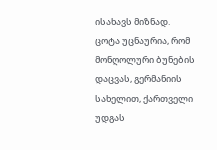ისახავს მიზნად.
ცოტა უცნაურია, რომ მონღოლური ბუნების დაცვას, გერმანიის სახელით, ქართველი უდგას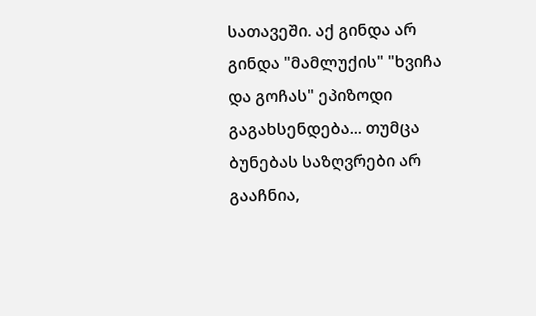სათავეში. აქ გინდა არ გინდა "მამლუქის" "ხვიჩა და გოჩას" ეპიზოდი გაგახსენდება... თუმცა ბუნებას საზღვრები არ გააჩნია,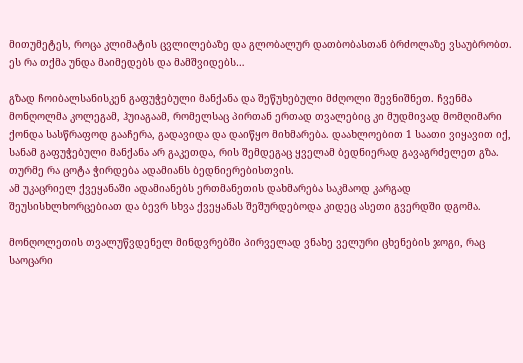მითუმეტეს, როცა კლიმატის ცვლილებაზე და გლობალურ დათბობასთან ბრძოლაზე ვსაუბრობთ. ეს რა თქმა უნდა მაიმედებს და მამშვიდებს…

გზად ჩოიბალსანისკენ გაფუჭებული მანქანა და შეწუხებული მძღოლი შევნიშნეთ. ჩვენმა მონღოლმა კოლეგამ, ჰუიაგაამ, რომელსაც პირთან ერთად თვალებიც კი მუდმივად მომღიმარი ქონდა სასწრაფოდ გააჩერა, გადავიდა და დაიწყო მიხმარება. დაახლოებით 1 საათი ვიყავით იქ, სანამ გაფუჭებული მანქანა არ გაკეთდა, რის შემდეგაც ყველამ ბედნიერად გავაგრძელეთ გზა. თურმე რა ცოტა ჭირდება ადამიანს ბედნიერებისთვის.
ამ უკაცრიელ ქვეყანაში ადამიანებს ერთმანეთის დახმარება საკმაოდ კარგად შეუსისხლხორცებიათ და ბევრ სხვა ქვეყანას შეშურდებოდა კიდეც ასეთი გვერდში დგომა.

მონღოლეთის თვალუწვდენელ მინდვრებში პირველად ვნახე ველური ცხენების ჯოგი, რაც საოცარი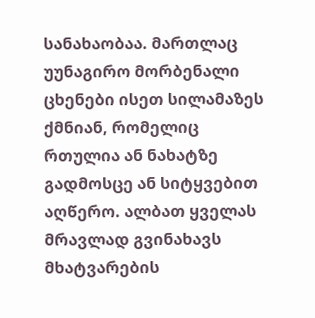სანახაობაა. მართლაც უუნაგირო მორბენალი ცხენები ისეთ სილამაზეს ქმნიან, რომელიც რთულია ან ნახატზე გადმოსცე ან სიტყვებით აღწერო. ალბათ ყველას მრავლად გვინახავს მხატვარების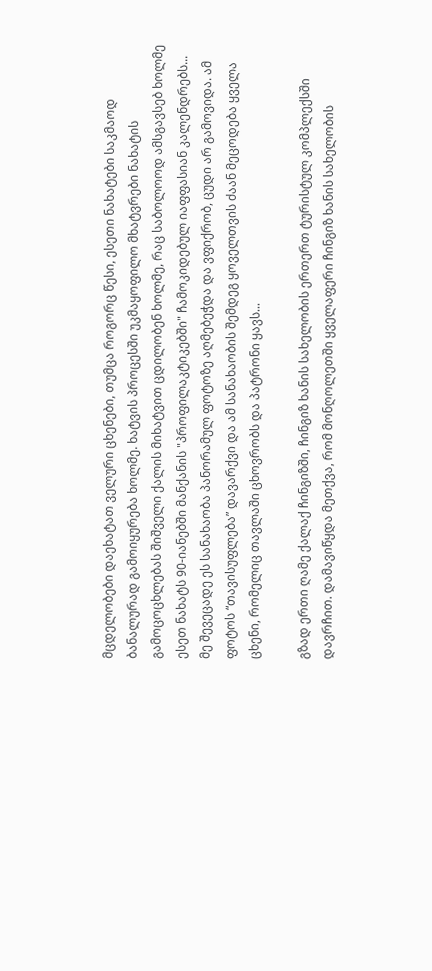მცდელობები დაეხატათ ველური ცხენები, თუმცა როგორც წესი, ესეთი ნახატები საკმაოდ ბანალურად გამოიყურება ხოლმე. ხატვის პროცესში უკმაყოფილო მხატვრები ნახატის გამოცოცხლებას შიშველი ქალის მიხატვით ცდილობენ ხოლმე, რაც საბოლოოდ ამსგავსებ ხოლმე ესეთ ნახატს 90-იანებში მანქანის "პროფილაკტიკებში" ჩამოკიდებულ იაფფასიან კალენდრებს...
მე შევეცადე ეს სანახაობა პანორამულ ფოტოზე აღმებეჭდა და ვფიქრობ, ცუდი არ გამოვიდა. ამ ფოტოს “თავისუფლება” დავარქვი და ამ სანახაობის შემდეგ ყოველთვის ძაან მეცოდება ყველა ცხენი, რომელიც თავლაში ცხოვრობს და პატრონი ყავს...

გზად ერთი ღამე ქალაქ ჩინგიზში, ჩინგიზ ხანის სახელობის ერთერთ ტურისტულ კომპლექსში დავრჩით. დამავიწყდა მეთქვა, რომ მონღოლეთში ყველაფერი ჩინგიზ ხანის სახელობის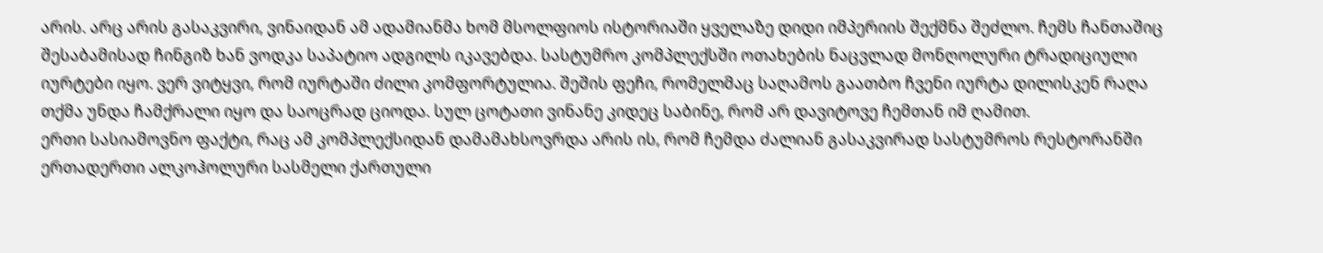არის. არც არის გასაკვირი, ვინაიდან ამ ადამიანმა ხომ მსოლფიოს ისტორიაში ყველაზე დიდი იმპერიის შექმნა შეძლო. ჩემს ჩანთაშიც შესაბამისად ჩინგიზ ხან ვოდკა საპატიო ადგილს იკავებდა. სასტუმრო კომპლექსში ოთახების ნაცვლად მონღოლური ტრადიციული იურტები იყო. ვერ ვიტყვი, რომ იურტაში ძილი კომფორტულია. შეშის ფეჩი, რომელმაც საღამოს გაათბო ჩვენი იურტა დილისკენ რაღა თქმა უნდა ჩამქრალი იყო და საოცრად ციოდა. სულ ცოტათი ვინანე კიდეც საბინე, რომ არ დავიტოვე ჩემთან იმ ღამით.
ერთი სასიამოვნო ფაქტი, რაც ამ კომპლექსიდან დამამახსოვრდა არის ის, რომ ჩემდა ძალიან გასაკვირად სასტუმროს რესტორანში ერთადერთი ალკოჰოლური სასმელი ქართული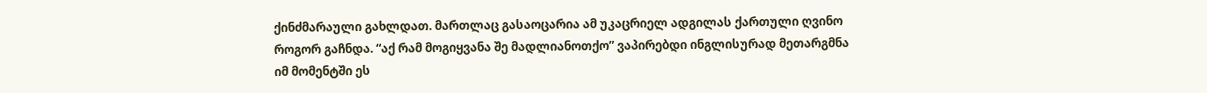ქინძმარაული გახლდათ. მართლაც გასაოცარია ამ უკაცრიელ ადგილას ქართული ღვინო როგორ გაჩნდა. “აქ რამ მოგიყვანა შე მადლიანოთქო” ვაპირებდი ინგლისურად მეთარგმნა იმ მომენტში ეს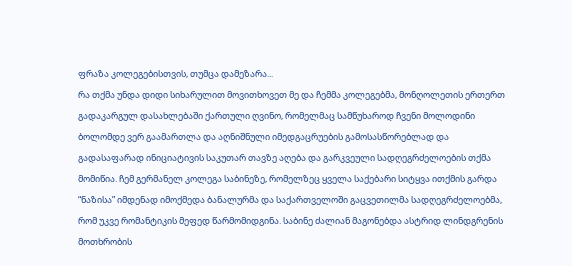ფრაზა კოლეგებისთვის, თუმცა დამეზარა...
რა თქმა უნდა დიდი სიხარულით მოვითხოვეთ მე და ჩემმა კოლეგებმა, მონღოლეთის ერთერთ გადაკარგულ დასახლებაში ქართული ღვინო, რომელმაც სამწუხაროდ ჩვენი მოლოდინი ბოლომდე ვერ გაამართლა და აღნიშნული იმედგაცრუების გამოსასწორებლად და გადასაფარად ინიციატივის საკუთარ თავზე აღება და გარკვეული სადღეგრძელოების თქმა მომიწია. ჩემ გერმანელ კოლეგა საბინეზე, რომელზეც ყველა საქებარი სიტყვა ითქმის გარდა “ნაზისა” იმდენად იმოქმედა ბანალურმა და საქართველოში გაცვეთილმა სადღეგრძელოებმა, რომ უკვე რომანტიკის მეფედ წარმომიდგინა. საბინე ძალიან მაგონებდა ასტრიდ ლინდგრენის მოთხრობის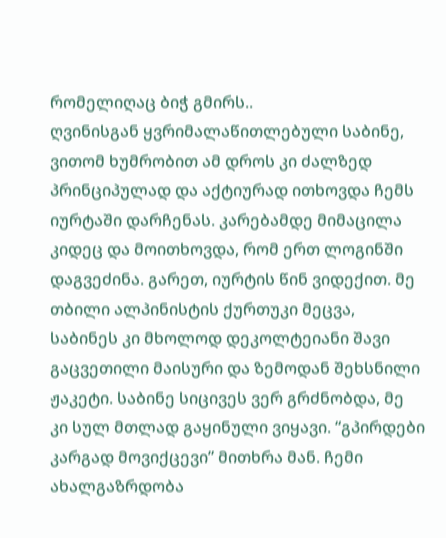რომელიღაც ბიჭ გმირს..
ღვინისგან ყვრიმალაწითლებული საბინე, ვითომ ხუმრობით ამ დროს კი ძალზედ პრინციპულად და აქტიურად ითხოვდა ჩემს იურტაში დარჩენას. კარებამდე მიმაცილა კიდეც და მოითხოვდა, რომ ერთ ლოგინში დაგვეძინა. გარეთ, იურტის წინ ვიდექით. მე თბილი ალპინისტის ქურთუკი მეცვა, საბინეს კი მხოლოდ დეკოლტეიანი შავი გაცვეთილი მაისური და ზემოდან შეხსნილი ჟაკეტი. საბინე სიცივეს ვერ გრძნობდა, მე კი სულ მთლად გაყინული ვიყავი. “გპირდები კარგად მოვიქცევი” მითხრა მან. ჩემი ახალგაზრდობა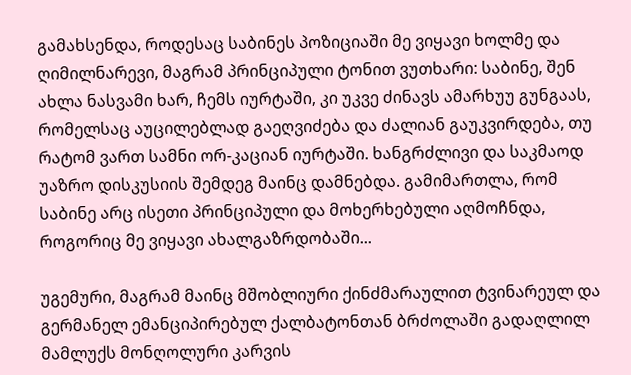გამახსენდა, როდესაც საბინეს პოზიციაში მე ვიყავი ხოლმე და ღიმილნარევი, მაგრამ პრინციპული ტონით ვუთხარი: საბინე, შენ ახლა ნასვამი ხარ, ჩემს იურტაში, კი უკვე ძინავს ამარხუუ გუნგაას, რომელსაც აუცილებლად გაეღვიძება და ძალიან გაუკვირდება, თუ რატომ ვართ სამნი ორ-კაციან იურტაში. ხანგრძლივი და საკმაოდ უაზრო დისკუსიის შემდეგ მაინც დამნებდა. გამიმართლა, რომ საბინე არც ისეთი პრინციპული და მოხერხებული აღმოჩნდა, როგორიც მე ვიყავი ახალგაზრდობაში...

უგემური, მაგრამ მაინც მშობლიური ქინძმარაულით ტვინარეულ და გერმანელ ემანციპირებულ ქალბატონთან ბრძოლაში გადაღლილ მამლუქს მონღოლური კარვის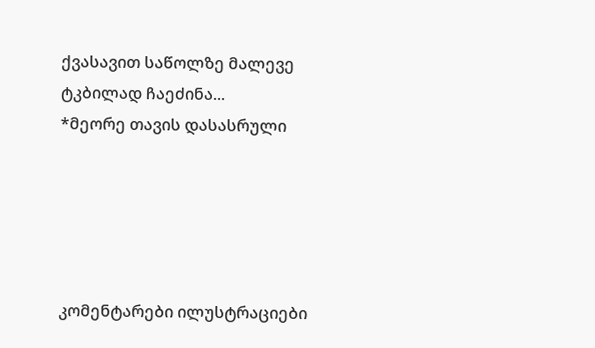ქვასავით საწოლზე მალევე ტკბილად ჩაეძინა...                          *მეორე თავის დასასრული





კომენტარები ილუსტრაციები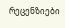რეცენზიები